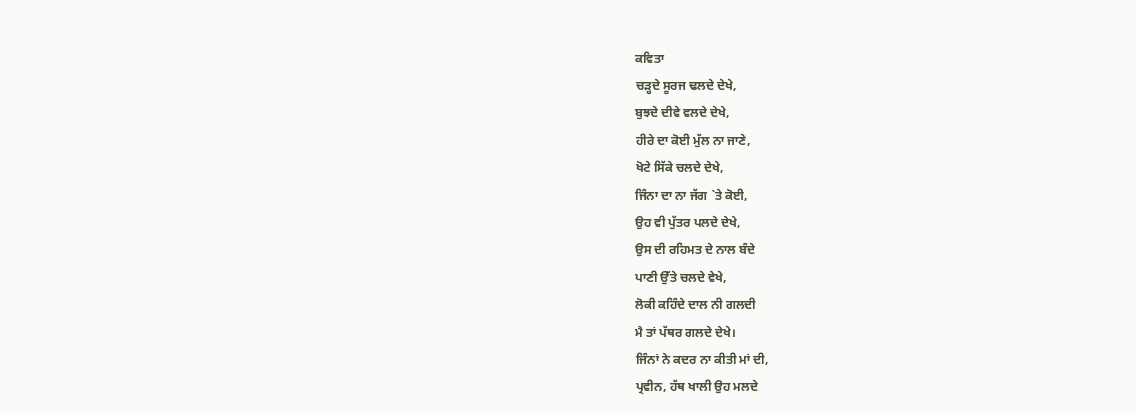ਕਵਿਤਾ
ਚੜ੍ਹਦੇ ਸੂਰਜ ਢਲਦੇ ਦੇਖੇ,
ਬੁਝਦੇ ਦੀਵੇ ਵਲਦੇ ਦੇਖੇ,
ਹੀਰੇ ਦਾ ਕੋਈ ਮੁੱਲ ਨਾ ਜਾਣੇ,
ਖੋਟੇ ਸਿੱਕੇ ਚਲਦੇ ਦੇਖੇ,
ਜਿੰਨਾ ਦਾ ਨਾ ਜੱਗ `ਤੇ ਕੋਈ,
ਉਹ ਵੀ ਪੁੱਤਰ ਪਲਦੇ ਦੇਖੇ,
ਉਸ ਦੀ ਰਹਿਮਤ ਦੇ ਨਾਲ ਬੰਦੇ
ਪਾਣੀ ਉੱਤੇ ਚਲਦੇ ਵੇਖੇ,
ਲੋਕੀ ਕਹਿੰਦੇ ਦਾਲ ਨੀ ਗਲਦੀ
ਮੈ ਤਾਂ ਪੱਥਰ ਗਲਦੇ ਦੇਖੇ।
ਜਿੰਨਾਂ ਨੇ ਕਦਰ ਨਾ ਕੀਤੀ ਮਾਂ ਦੀ,
ਪ੍ਰਵੀਨ, ਹੱਥ ਖਾਲੀ ਉਹ ਮਲਦੇ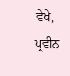ਵੇਖੇ,
ਪ੍ਰਵੀਨ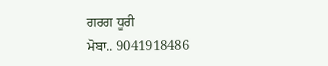ਗਰਗ ਧੂਰੀ
ਮੋਬਾ.. 9041918486